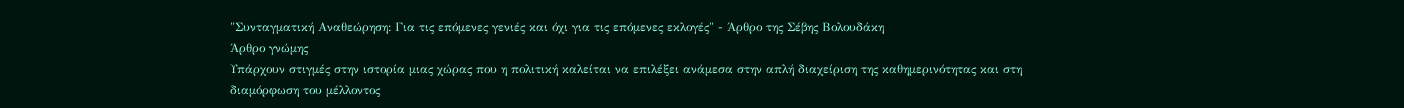"Συνταγματική Αναθεώρηση: Για τις επόμενες γενιές και όχι για τις επόμενες εκλογές" - Άρθρο της Σέβης Βολουδάκη
Άρθρο γνώμης
Υπάρχουν στιγμές στην ιστορία μιας χώρας που η πολιτική καλείται να επιλέξει ανάμεσα στην απλή διαχείριση της καθημερινότητας και στη διαμόρφωση του μέλλοντος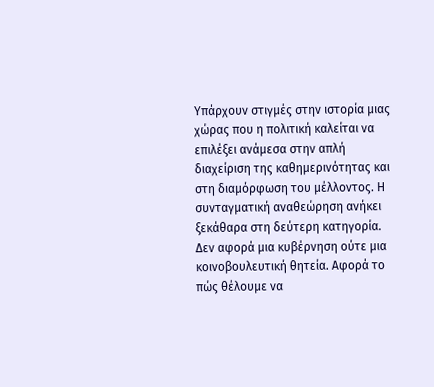Υπάρχουν στιγμές στην ιστορία μιας χώρας που η πολιτική καλείται να επιλέξει ανάμεσα στην απλή διαχείριση της καθημερινότητας και στη διαμόρφωση του μέλλοντος. Η συνταγματική αναθεώρηση ανήκει ξεκάθαρα στη δεύτερη κατηγορία. Δεν αφορά μια κυβέρνηση ούτε μια κοινοβουλευτική θητεία. Αφορά το πώς θέλουμε να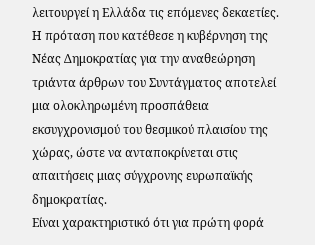λειτουργεί η Ελλάδα τις επόμενες δεκαετίες.
Η πρόταση που κατέθεσε η κυβέρνηση της Νέας Δημοκρατίας για την αναθεώρηση τριάντα άρθρων του Συντάγματος αποτελεί μια ολοκληρωμένη προσπάθεια εκσυγχρονισμού του θεσμικού πλαισίου της χώρας, ώστε να ανταποκρίνεται στις απαιτήσεις μιας σύγχρονης ευρωπαϊκής δημοκρατίας.
Είναι χαρακτηριστικό ότι για πρώτη φορά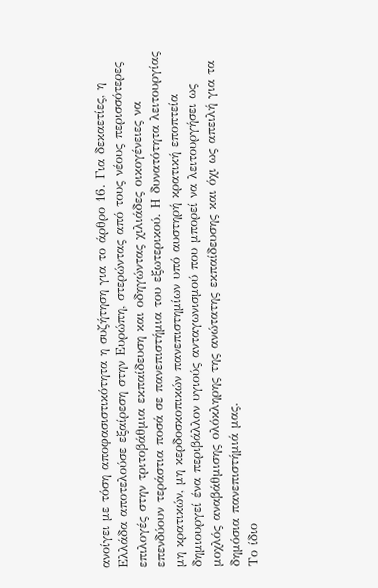ανοίγει με τόση αποφασιστικότητα η συζήτηση για το άρθρο 16. Για δεκαετίες, η Ελλάδα αποτελούσε εξαίρεση στην Ευρώπη, στερώντας από τους νέους περισσότερες επιλογές στην τριτοβάθμια εκπαίδευση και οδηγώντας χιλιάδες οικογένειες να επενδύουν τεράστια ποσά σε πανεπιστήμια του εξωτερικού. Η δυνατότητα λειτουργίας μη κρατικών, μη κερδοσκοπικών πανεπιστημίων υπό αυστηρή κρατική εποπτεία δημιουργεί ένα περιβάλλον υγιούς ανταγωνισμού που μπορεί να λειτουργήσει ως μοχλός αναβάθμισης ολόκληρης της ανώτατης εκπαίδευσης και όχι ως απειλή για τα δημόσια πανεπιστήμιά μας.
Το ίδιο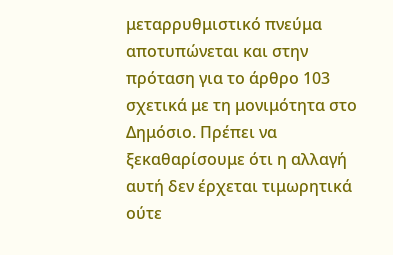μεταρρυθμιστικό πνεύμα αποτυπώνεται και στην πρόταση για το άρθρο 103 σχετικά με τη μονιμότητα στο Δημόσιο. Πρέπει να ξεκαθαρίσουμε ότι η αλλαγή αυτή δεν έρχεται τιμωρητικά ούτε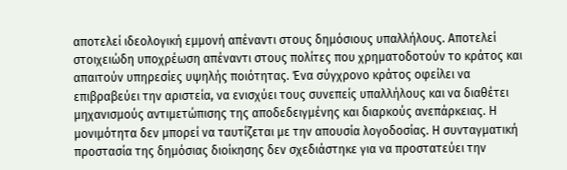αποτελεί ιδεολογική εμμονή απέναντι στους δημόσιους υπαλλήλους. Αποτελεί στοιχειώδη υποχρέωση απέναντι στους πολίτες που χρηματοδοτούν το κράτος και απαιτούν υπηρεσίες υψηλής ποιότητας. Ένα σύγχρονο κράτος οφείλει να επιβραβεύει την αριστεία, να ενισχύει τους συνεπείς υπαλλήλους και να διαθέτει μηχανισμούς αντιμετώπισης της αποδεδειγμένης και διαρκούς ανεπάρκειας. Η μονιμότητα δεν μπορεί να ταυτίζεται με την απουσία λογοδοσίας. Η συνταγματική προστασία της δημόσιας διοίκησης δεν σχεδιάστηκε για να προστατεύει την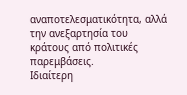αναποτελεσματικότητα, αλλά την ανεξαρτησία του κράτους από πολιτικές παρεμβάσεις.
Ιδιαίτερη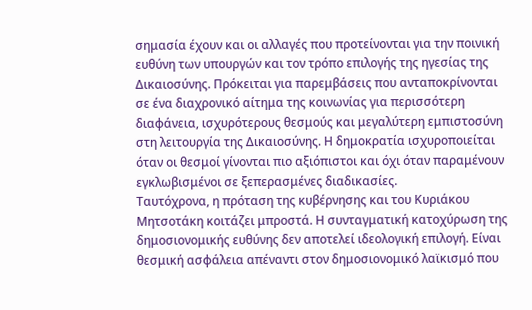σημασία έχουν και οι αλλαγές που προτείνονται για την ποινική ευθύνη των υπουργών και τον τρόπο επιλογής της ηγεσίας της Δικαιοσύνης. Πρόκειται για παρεμβάσεις που ανταποκρίνονται σε ένα διαχρονικό αίτημα της κοινωνίας για περισσότερη διαφάνεια, ισχυρότερους θεσμούς και μεγαλύτερη εμπιστοσύνη στη λειτουργία της Δικαιοσύνης. Η δημοκρατία ισχυροποιείται όταν οι θεσμοί γίνονται πιο αξιόπιστοι και όχι όταν παραμένουν εγκλωβισμένοι σε ξεπερασμένες διαδικασίες.
Ταυτόχρονα, η πρόταση της κυβέρνησης και του Κυριάκου Μητσοτάκη κοιτάζει μπροστά. Η συνταγματική κατοχύρωση της δημοσιονομικής ευθύνης δεν αποτελεί ιδεολογική επιλογή. Είναι θεσμική ασφάλεια απέναντι στον δημοσιονομικό λαϊκισμό που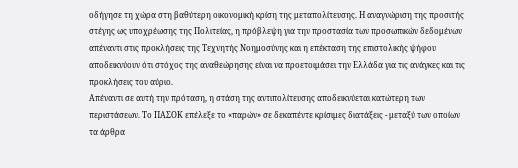οδήγησε τη χώρα στη βαθύτερη οικονομική κρίση της μεταπολίτευσης. Η αναγνώριση της προσιτής στέγης ως υποχρέωσης της Πολιτείας, η πρόβλεψη για την προστασία των προσωπικών δεδομένων απέναντι στις προκλήσεις της Τεχνητής Νοημοσύνης και η επέκταση της επιστολικής ψήφου αποδεικνύουν ότι στόχος της αναθεώρησης είναι να προετοιμάσει την Ελλάδα για τις ανάγκες και τις προκλήσεις του αύριο.
Απέναντι σε αυτή την πρόταση, η στάση της αντιπολίτευσης αποδεικνύεται κατώτερη των περιστάσεων. Το ΠΑΣΟΚ επέλεξε το «παρών» σε δεκαπέντε κρίσιμες διατάξεις - μεταξύ των οποίων τα άρθρα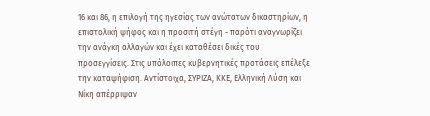16 και 86, η επιλογή της ηγεσίας των ανώτατων δικαστηρίων, η επιστολική ψήφος και η προσιτή στέγη - παρότι αναγνωρίζει την ανάγκη αλλαγών και έχει καταθέσει δικές του προσεγγίσεις. Στις υπόλοιπες κυβερνητικές προτάσεις επέλεξε την καταψήφιση. Αντίστοιχα, ΣΥΡΙΖΑ, ΚΚΕ, Ελληνική Λύση και Νίκη απέρριψαν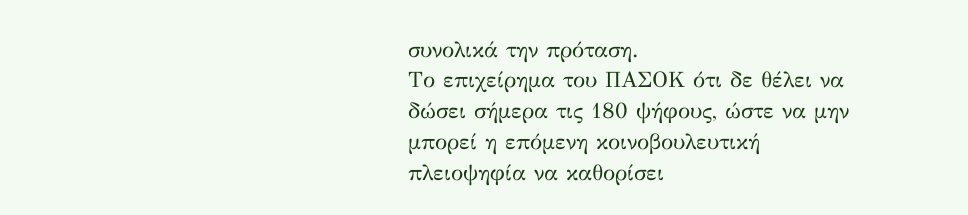συνολικά την πρόταση.
Το επιχείρημα του ΠΑΣΟΚ ότι δε θέλει να δώσει σήμερα τις 180 ψήφους, ώστε να μην μπορεί η επόμενη κοινοβουλευτική πλειοψηφία να καθορίσει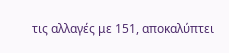τις αλλαγές με 151, αποκαλύπτει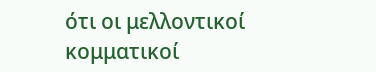ότι οι μελλοντικοί κομματικοί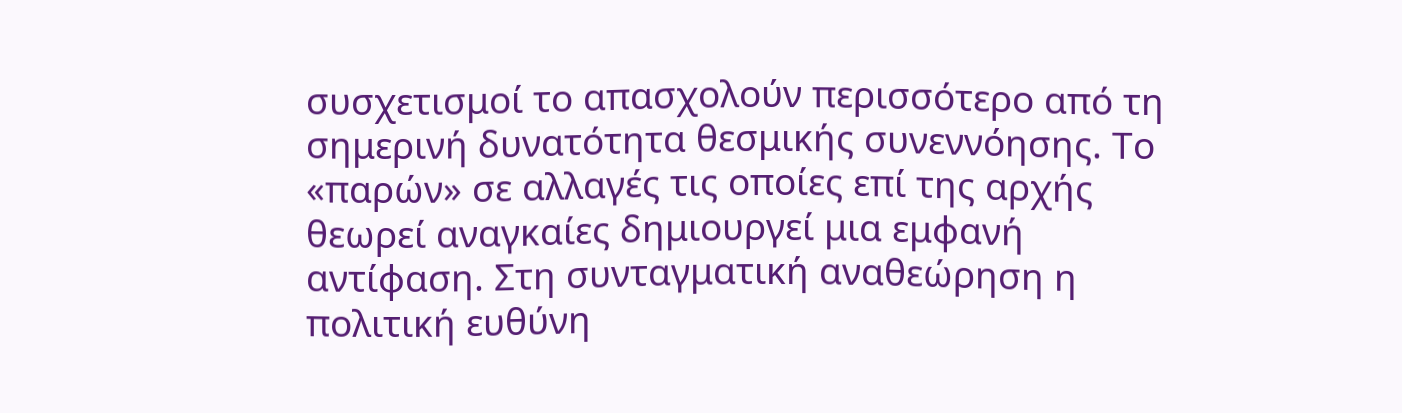συσχετισμοί το απασχολούν περισσότερο από τη σημερινή δυνατότητα θεσμικής συνεννόησης. Το «παρών» σε αλλαγές τις οποίες επί της αρχής θεωρεί αναγκαίες δημιουργεί μια εμφανή αντίφαση. Στη συνταγματική αναθεώρηση η πολιτική ευθύνη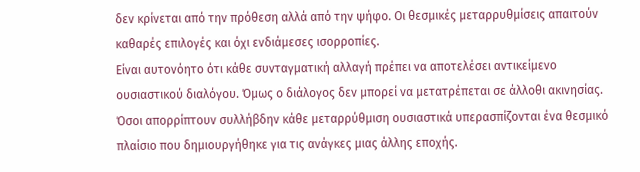δεν κρίνεται από την πρόθεση αλλά από την ψήφο. Οι θεσμικές μεταρρυθμίσεις απαιτούν καθαρές επιλογές και όχι ενδιάμεσες ισορροπίες.
Είναι αυτονόητο ότι κάθε συνταγματική αλλαγή πρέπει να αποτελέσει αντικείμενο ουσιαστικού διαλόγου. Όμως ο διάλογος δεν μπορεί να μετατρέπεται σε άλλοθι ακινησίας. Όσοι απορρίπτουν συλλήβδην κάθε μεταρρύθμιση ουσιαστικά υπερασπίζονται ένα θεσμικό πλαίσιο που δημιουργήθηκε για τις ανάγκες μιας άλλης εποχής.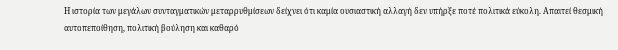Η ιστορία των μεγάλων συνταγματικών μεταρρυθμίσεων δείχνει ότι καμία ουσιαστική αλλαγή δεν υπήρξε ποτέ πολιτικά εύκολη. Απαιτεί θεσμική αυτοπεποίθηση, πολιτική βούληση και καθαρό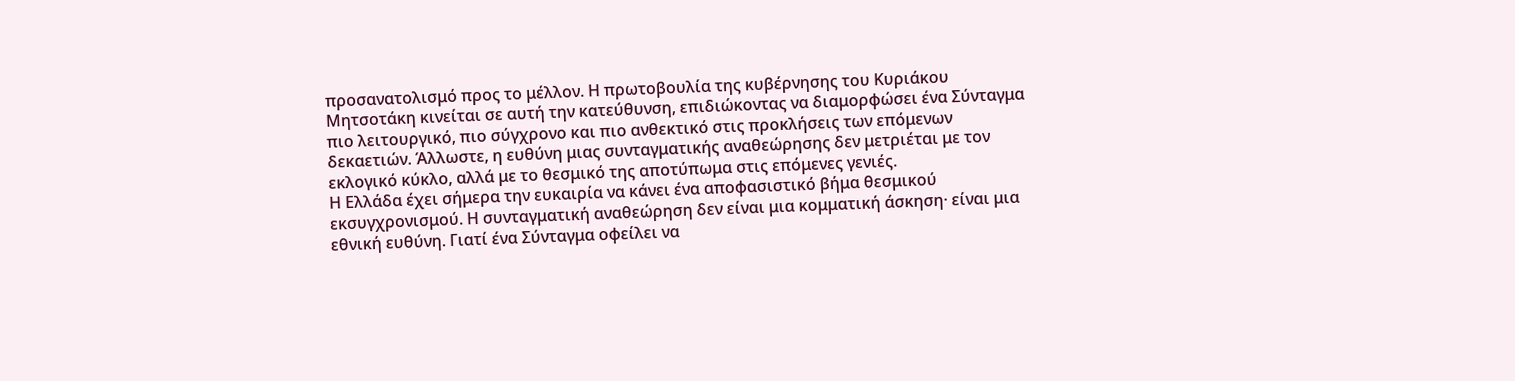προσανατολισμό προς το μέλλον. Η πρωτοβουλία της κυβέρνησης του Κυριάκου Μητσοτάκη κινείται σε αυτή την κατεύθυνση, επιδιώκοντας να διαμορφώσει ένα Σύνταγμα πιο λειτουργικό, πιο σύγχρονο και πιο ανθεκτικό στις προκλήσεις των επόμενων δεκαετιών. Άλλωστε, η ευθύνη μιας συνταγματικής αναθεώρησης δεν μετριέται με τον εκλογικό κύκλο, αλλά με το θεσμικό της αποτύπωμα στις επόμενες γενιές.
Η Ελλάδα έχει σήμερα την ευκαιρία να κάνει ένα αποφασιστικό βήμα θεσμικού εκσυγχρονισμού. Η συνταγματική αναθεώρηση δεν είναι μια κομματική άσκηση· είναι μια εθνική ευθύνη. Γιατί ένα Σύνταγμα οφείλει να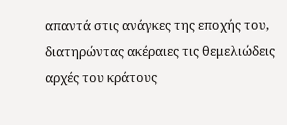απαντά στις ανάγκες της εποχής του, διατηρώντας ακέραιες τις θεμελιώδεις αρχές του κράτους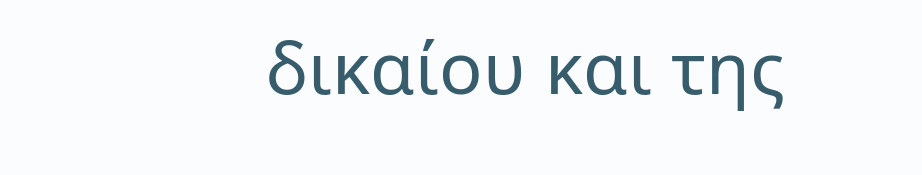δικαίου και της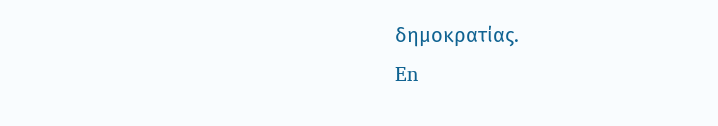δημοκρατίας.
En